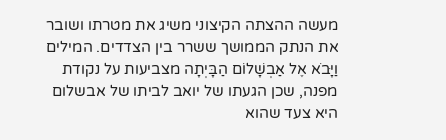מעשה ההצתה הקיצוני משיג את מטרתו ושובר את הנתק הממושך ששרר בין הצדדים. המילים וַיָּבֹא אֶל אַבְשָׁלוֹם הַבָּיְתָה מצביעות על נקודת מפנה, שכן הגעתו של יואב לביתו של אבשלום היא צעד שהוא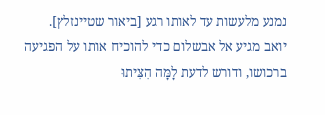נמנע מלעשות עד לאותו רגע [ביאור שטיינזלץ].
יואב מגיע אל אבשלום כדי להוכיח אותו על הפגיעה ברכושו, ודורש לדעת לָמָּה הִצִּיתוּ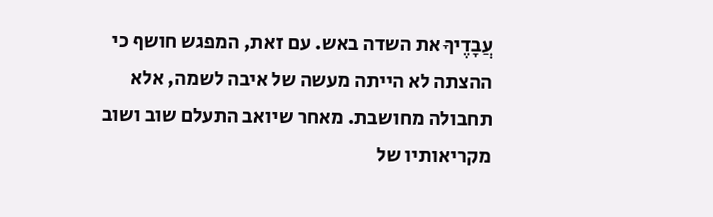עֲבָדֶיךָ את השדה באש. עם זאת, המפגש חושף כי ההצתה לא הייתה מעשה של איבה לשמה, אלא תחבולה מחושבת. מאחר שיואב התעלם שוב ושוב מקריאותיו של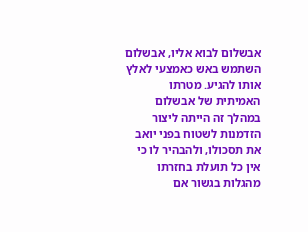אבשלום לבוא אליו, אבשלום השתמש באש כאמצעי לאלץ אותו להגיע. מטרתו האמיתית של אבשלום במהלך זה הייתה ליצור הזדמנות לשטוח בפני יואב את תסכולו, ולהבהיר לו כי אין כל תועלת בחזרתו מהגלות בגשור אם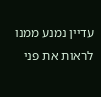עדיין נמנע ממנו לראות את פני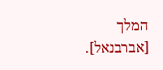המלך [אברבנאל].